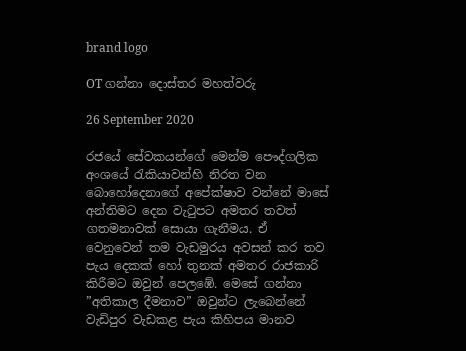brand logo

OT ගන්නා දොස්තර මහත්වරු

26 September 2020

රජයේ සේවකයන්ගේ මෙන්ම පෞද්ගලික අංශයේ රැකියාවන්හි නිරත වන බොහෝදෙනාගේ අපේක්ෂාව වන්නේ මාසේ අන්තිමට දෙන වැටුපට අමතර තවත් ගතමනාවක් සොයා ගැනීමය. ඒ වෙනුවෙන් තම වැඩමුරය අවසන් කර තව පැය දෙකක් හෝ තුනක් අමතර රාජකාරි කිරීමට ඔවුන් පෙලඹේ. මෙසේ ගන්නා ”අතිකාල දීමනාව” ඔවුන්ට ලැබෙන්නේ වැඩිපුර වැඩකළ පැය කිහිපය මානව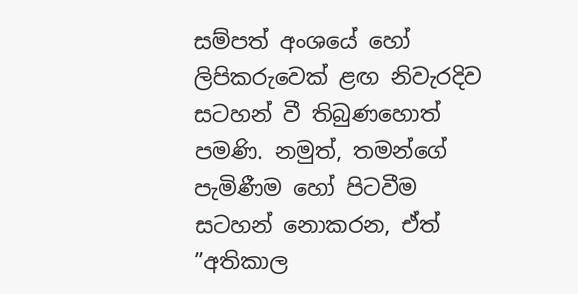සම්පත් අංශයේ හෝ ලිපිකරුවෙක් ළඟ නිවැරදිව සටහන් වී තිබුණහොත් පමණි. නමුත්, තමන්ගේ පැමිණීම හෝ පිටවීම සටහන් නොකරන, ඒත් ”අතිකාල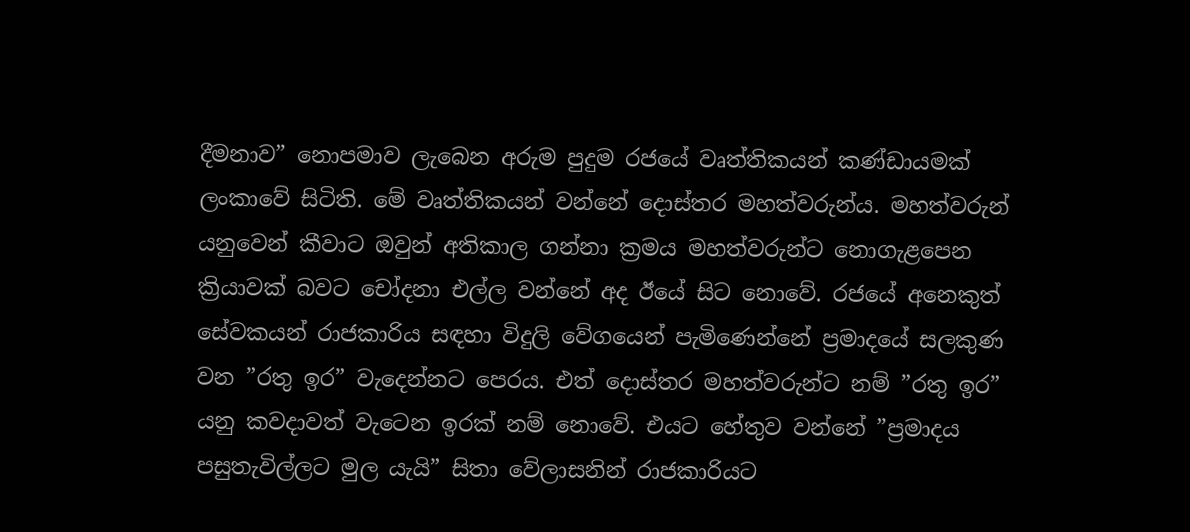දීමනාව” නොපමාව ලැබෙන අරුම පුදුම රජයේ වෘත්තිකයන් කණ්ඩායමක් ලංකාවේ සිටිති. මේ වෘත්තිකයන් වන්නේ දොස්තර මහත්වරුන්ය. මහත්වරුන් යනුවෙන් කීවාට ඔවුන් අතිකාල ගන්නා ක්‍රමය මහත්වරුන්ට නොගැළපෙන ක්‍රියාවක් බවට චෝදනා එල්ල වන්නේ අද ඊයේ සිට නොවේ. රජයේ අනෙකුත් සේවකයන් රාජකාරිය සඳහා විදුලි වේගයෙන් පැමිණෙන්නේ ප්‍රමාදයේ සලකුණ වන ”රතු ඉර” වැදෙන්නට පෙරය. එත් දොස්තර මහත්වරුන්ට නම් ”රතු ඉර” යනු කවදාවත් වැටෙන ඉරක් නම් නොවේ. එයට හේතුව වන්නේ ”ප්‍රමාදය පසුතැවිල්ලට මුල යැයි” සිතා වේලාසනින් රාජකාරියට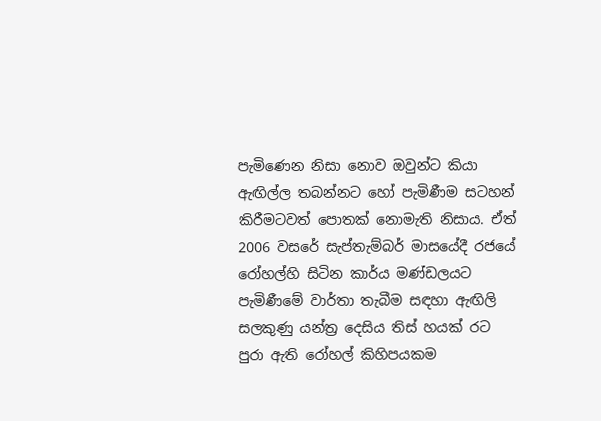පැමිණෙන නිසා නොව ඔවුන්ට කියා ඇඟිල්ල තබන්නට හෝ පැමිණීම සටහන් කිරීමටවත් පොතක් නොමැති නිසාය. ඒත් 2006 වසරේ සැප්තැම්බර් මාසයේදී රජයේ රෝහල්හි සිටින කාර්ය මණ්ඩලයට පැමිණීමේ වාර්තා තැබීම සඳහා ඇඟිලි සලකුණු යන්ත්‍ර දෙසිය තිස් හයක් රට පුරා ඇති රෝහල් කිහිපයකම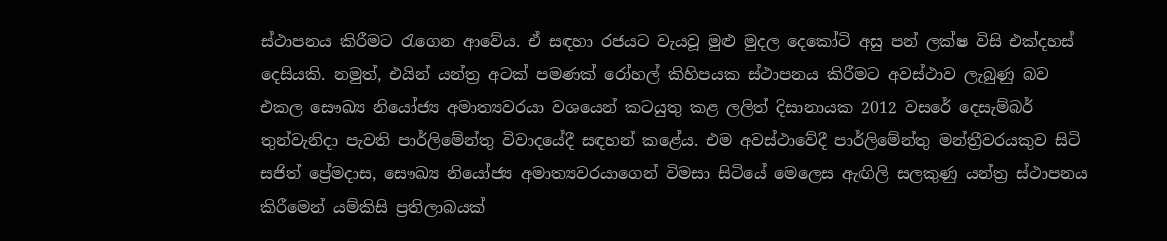ස්ථාපනය කිරීමට රැගෙන ආවේය. ඒ සඳහා රජයට වැයවූ මුළු මුදල දෙකෝටි අසු පන් ලක්ෂ විසි එක්දහස් දෙසියකි. නමුත්, එයින් යන්ත්‍ර අටක් පමණක් රෝහල් කිහිපයක ස්ථාපනය කිරීමට අවස්ථාව ලැබුණු බව එකල සෞඛ්‍ය නියෝජ්‍ය අමාත්‍යවරයා වශයෙන් කටයුතු කළ ලලිත් දිසානායක 2012 වසරේ දෙසැම්බර් තුන්වැනිදා පැවති පාර්ලිමේන්තු විවාදයේදී සඳහන් කළේය. එම අවස්ථාවේදී පාර්ලිමේන්තු මන්ත්‍රීවරයකුව සිටි සජිත් ප්‍රේමදාස, සෞඛ්‍ය නියෝජ්‍ය අමාත්‍යවරයාගෙන් විමසා සිටියේ මෙලෙස ඇඟිලි සලකුණු යන්ත්‍ර ස්ථාපනය කිරීමෙන් යම්කිසි ප්‍රතිලාබයක්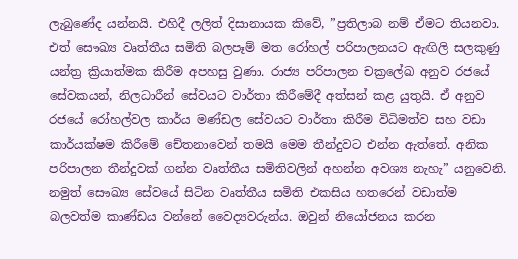ලැබුණේද යන්නයි. එහිදී ලලිත් දිසානායක කිවේ, ”ප්‍රතිලාබ නම් ඒමට තියනවා. එත් සෞඛ්‍ය වෘත්තීය සමිති බලපෑම් මත රෝහල් පරිපාලනයට ඇඟිලි සලකුණු යන්ත්‍ර ක්‍රියාත්මක කිරීම අපහසු වුණා. රාජ්‍ය පරිපාලන චක්‍රලේඛ අනුව රජයේ සේවකයන්, නිලධාරීන් සේවයට වාර්තා කිරීමේදී අත්සන් කළ යුතුයි. ඒ අනුව රජයේ රෝහල්වල කාර්ය මණ්ඩල සේවයට වාර්තා කිරීම විධිමත්ව සහ වඩා කාර්යක්ෂම කිරීමේ චේතනාවෙන් තමයි මෙම තීන්දුවට එන්න ඇත්තේ. අනික පරිපාලන තීන්දුවක් ගන්න වෘත්තීය සමිතිවලින් අහන්න අවශ්‍ය නැහැ” යනුවෙනි. නමුත් සෞඛ්‍ය සේවයේ සිටින වෘත්තීය සමිති එකසිය හතරෙන් වඩාත්ම බලවත්ම කාණ්ඩය වන්නේ වෛද්‍යවරුන්ය. ඔවුන් නියෝජනය කරන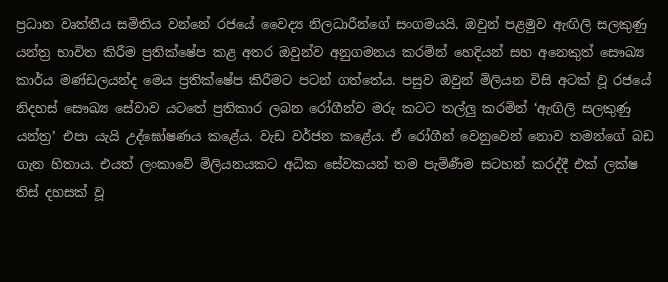ප්‍රධාන වෘත්තීය සමිතිය වන්නේ රජයේ වෛද්‍ය නිලධාරීන්ගේ සංගමයයි. ඔවුන් පළමුව ඇඟිලි සලකුණු යන්ත්‍ර භාවිත කිරීම ප්‍රතික්ෂේප කළ අතර ඔවුන්ව අනුගමනය කරමින් හෙදියන් සහ අනෙකුත් සෞඛ්‍ය කාර්ය මණ්ඩලයන්ද මෙය ප්‍රතික්ෂේප කිරීමට පටන් ගත්තේය. පසුව ඔවුන් මිලියන විසි අටක් වූ රජයේ නිදහස් සෞඛ්‍ය සේවාව යටතේ ප්‍රතිකාර ලබන රෝගීන්ව මරු කටට තල්ලු කරමින් ‘ඇඟිලි සලකුණු යන්ත්‍ර’ එපා යැයි උද්ඝෝෂණය කළේය. වැඩ වර්ජන කළේය. ඒ රෝගීන් වෙනුවෙන් නොව තමන්ගේ බඩ ගැන හිතාය. එයත් ලංකාවේ මිලියනයකට අධික සේවකයන් තම පැමිණීම සටහන් කරද්දී එක් ලක්ෂ තිස් දහසක් වූ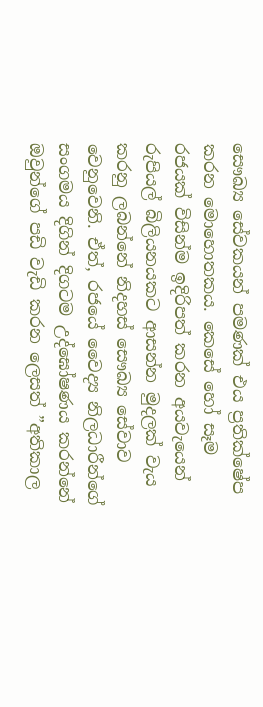සෞඛ්‍ය සේවකයන් පමණක් එය ප්‍රතික්ෂේප කරන මොහොතකය. කෙසේ හෝ සෑම රජයක් විසින්ම ඉදිරිපත් කරන අයවැයෙන් රුපියල් බිලියනයකට ආසන්න මුදලක් වැය කරනු ලබන්නේ නිදහස් සෞඛ්‍ය සේවාව වෙනුවෙනි. ඒත්, රජයේ වෛද්‍ය නිලධාරීන්ගේ සංගමය දිගින් දිගටම උද්ඝෝෂණය කරන්නේ ඔවුන්ගේ පඩි වැඩි කරන ලෙසත් ”අතිකාල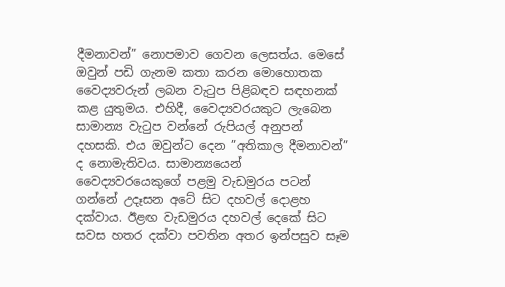දීමනාවන්” නොපමාව ගෙවන ලෙසත්ය. මෙසේ ඔවුන් පඩි ගැනම කතා කරන මොහොතක වෛද්‍යවරුන් ලබන වැටුප පිළිබඳව සඳහනක් කළ යුතුමය. එහිදී, වෛද්‍යවරයකුට ලැබෙන සාමාන්‍ය වැටුප වන්නේ රුපියල් අනුපන් දහසකි. එය ඔවුන්ට දෙන ”අතිකාල දීමනාවන්” ද නොමැතිවය. සාමාන්‍යයෙන් වෛද්‍යවරයෙකුගේ පළමු වැඩමුරය පටන් ගන්නේ උදෑසන අටේ සිට දහවල් දොළහ දක්වාය. ඊළඟ වැඩමුරය දහවල් දෙකේ සිට සවස හතර දක්වා පවතින අතර ඉන්පසුව සෑම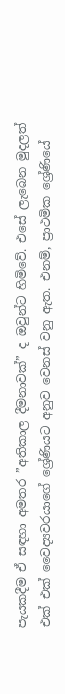පැයකදීම ඒ සඳහා අමතර ”අතිකාල දීමනාවක්” ද ඔවුන්ට හිමිවේ. එසේ ලැබෙන මුදලත් එක් එක් වෛද්‍යවරයාගේ ශ්‍රේණියට අනුව වෙනස් වනු ඇත. එනම්, ප්‍රාථමික ශ්‍රේණියේ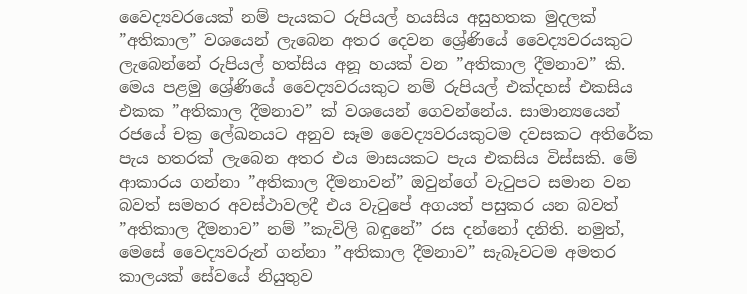වෛද්‍යවරයෙක් නම් පැයකට රුපියල් හයසිය අසුහතක මුදලක් ”අතිකාල” වශයෙන් ලැබෙන අතර දෙවන ශ්‍රේණියේ වෛද්‍යවරයකුට ලැබෙන්නේ රුපියල් හත්සිය අනූ හයක් වන ”අතිකාල දීමනාව” කි. මෙය පළමු ශ්‍රේණියේ වෛද්‍යවරයකුට නම් රුපියල් එක්දහස් එකසිය එකක ”අතිකාල දීමනාව” ක් වශයෙන් ගෙවන්නේය. සාමාන්‍යයෙන් රජයේ චක්‍ර ලේඛනයට අනුව සෑම වෛද්‍යවරයකුටම දවසකට අතිරේක පැය හතරක් ලැබෙන අතර එය මාසයකට පැය එකසිය විස්සකි. මේ ආකාරය ගන්නා ”අතිකාල දීමනාවන්” ඔවුන්ගේ වැටුපට සමාන වන බවත් සමහර අවස්ථාවලදී එය වැටුපේ අගයත් පසුකර යන බවත් ”අතිකාල දීමනාව” නම් ”කැවිලි බඳුනේ” රස දන්නෝ දනිති. නමුත්, මෙසේ වෛද්‍යවරුන් ගන්නා ”අතිකාල දීමනාව” සැබෑවටම අමතර කාලයක් සේවයේ නියුතුව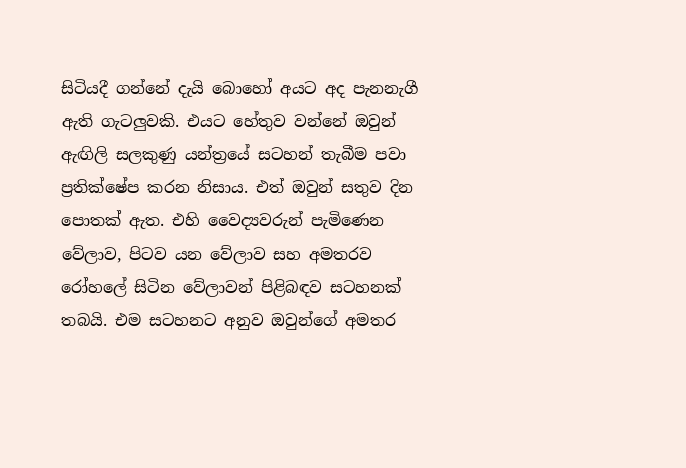සිටියදී ගන්නේ දැයි බොහෝ අයට අද පැනනැගී ඇති ගැටලුවකි. එයට හේතුව වන්නේ ඔවුන් ඇඟිලි සලකුණු යන්ත්‍රයේ සටහන් තැබීම පවා ප්‍රතික්ෂේප කරන නිසාය. එත් ඔවුන් සතුව දින පොතක් ඇත. එහි වෛද්‍යවරුන් පැමිණෙන වේලාව, පිටව යන වේලාව සහ අමතරව රෝහලේ සිටින වේලාවන් පිළිබඳව සටහනක් තබයි. එම සටහනට අනුව ඔවුන්ගේ අමතර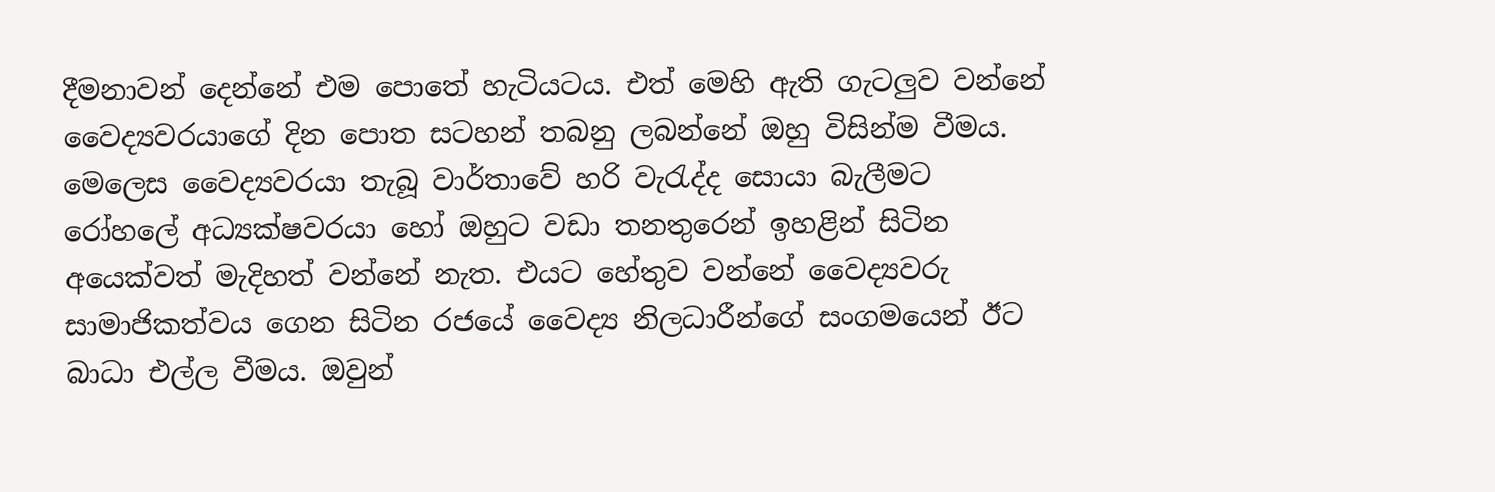දීමනාවන් දෙන්නේ එම පොතේ හැටියටය. එත් මෙහි ඇති ගැටලුව වන්නේ වෛද්‍යවරයාගේ දින පොත සටහන් තබනු ලබන්නේ ඔහු විසින්ම වීමය. මෙලෙස වෛද්‍යවරයා තැබූ වාර්තාවේ හරි වැරැද්ද සොයා බැලීමට රෝහලේ අධ්‍යක්ෂවරයා හෝ ඔහුට වඩා තනතුරෙන් ඉහළින් සිටින අයෙක්වත් මැදිහත් වන්නේ නැත. එයට හේතුව වන්නේ වෛද්‍යවරු සාමාජිකත්වය ගෙන සිටින රජයේ වෛද්‍ය නිලධාරීන්ගේ සංගමයෙන් ඊට බාධා එල්ල වීමය. ඔවුන්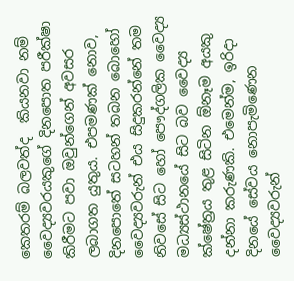කෙතරම් බලවත්ද  කියනවා නම් වෛද්‍යවරයකුගේ දිනපොත පරීක්ෂා කිරීමට පවා ඔවුන්ගෙන් අවසර ලබාගත යුතුය. එපමණක් නොව, දිනපොතේ සටහන් තබන බොහෝ වෛද්‍යවරුන් එය සිදුකරන්නේ තම නිවසේ සිට හෝ පෞද්ගලික වෛද්‍ය මධ්‍යස්ථානයේ සිට බව වෛද්‍ය ක්ෂේත්‍රය තුළ සිටින ඕනෑම අයකු දන්නා කරුණකි. එමෙන්ම, ඉරිදා දිනයේ සේවය නොපැමිණෙන වෛද්‍යවරුන්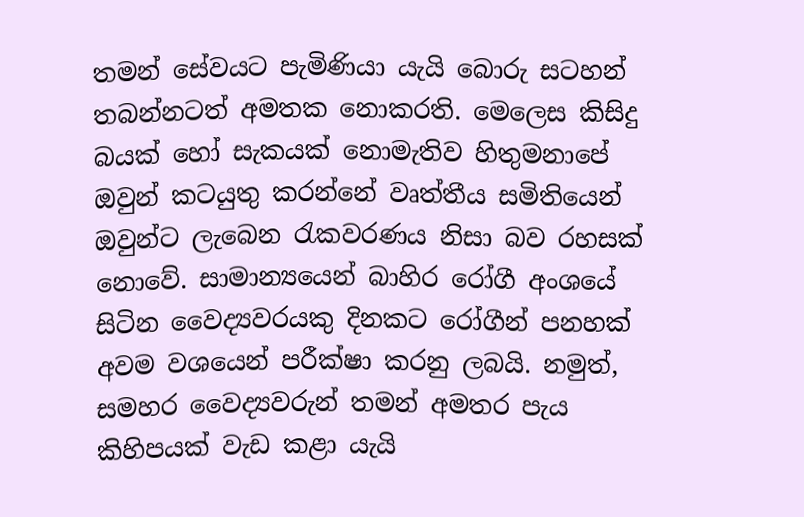තමන් සේවයට පැමිණියා යැයි බොරු සටහන් තබන්නටත් අමතක නොකරති. මෙලෙස කිසිදු බයක් හෝ සැකයක් නොමැතිව හිතුමනාපේ ඔවුන් කටයුතු කරන්නේ වෘත්තීය සමිතියෙන් ඔවුන්ට ලැබෙන රැකවරණය නිසා බව රහසක් නොවේ. සාමාන්‍යයෙන් බාහිර රෝගී අංශයේ සිටින වෛද්‍යවරයකු දිනකට රෝගීන් පනහක් අවම වශයෙන් පරීක්ෂා කරනු ලබයි. නමුත්, සමහර වෛද්‍යවරුන් තමන් අමතර පැය කිහිපයක් වැඩ කළා යැයි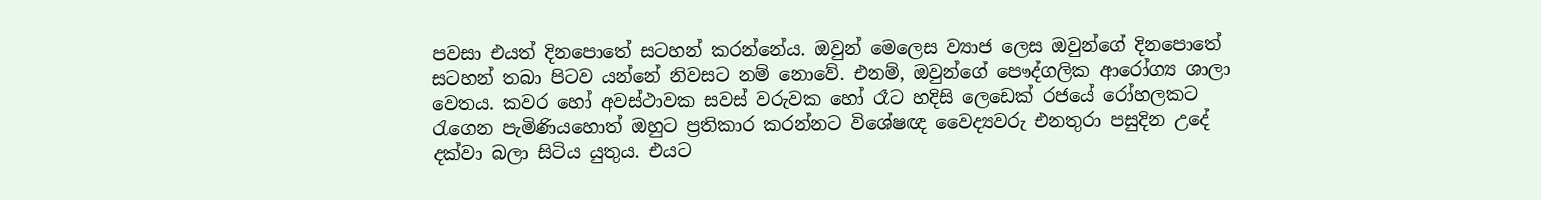පවසා එයත් දිනපොතේ සටහන් කරන්නේය. ඔවුන් මෙලෙස ව්‍යාජ ලෙස ඔවුන්ගේ දිනපොතේ සටහන් තබා පිටව යන්නේ නිවසට නම් නොවේ. එනම්, ඔවුන්ගේ පෞද්ගලික ආරෝග්‍ය ශාලා වෙතය. කවර හෝ අවස්ථාවක සවස් වරුවක හෝ රෑට හදිසි ලෙඩෙක් රජයේ රෝහලකට රැගෙන පැමිණියහොත් ඔහුට ප්‍රතිකාර කරන්නට විශේෂඥ වෛද්‍යවරු එනතුරා පසුදින උදේ දක්වා බලා සිටිය යුතුය. එයට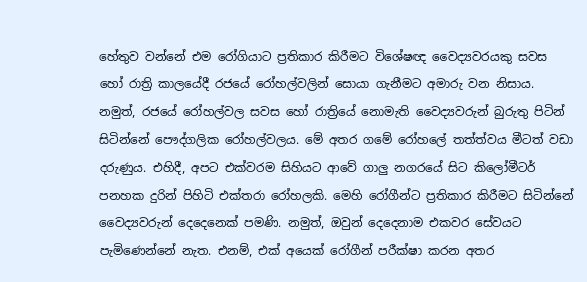හේතුව වන්නේ එම රෝගියාට ප්‍රතිකාර කිරීමට විශේෂඥ වෛද්‍යවරයකු සවස හෝ රාත්‍රි කාලයේදී රජයේ රෝහල්වලින් සොයා ගැනීමට අමාරු වන නිසාය. නමුත්, රජයේ රෝහල්වල සවස හෝ රාත්‍රියේ නොමැති වෛද්‍යවරුන් බුරුතු පිටින් සිටින්නේ පෞද්ගලික රෝහල්වලය. මේ අතර ගමේ රෝහලේ තත්ත්වය මීටත් වඩා දරුණුය. එහිදී, අපට එක්වරම සිහියට ආවේ ගාලු නගරයේ සිට කිලෝමීටර් පනහක දුරින් පිහිටි එක්තරා රෝහලකි. මෙහි රෝගීන්ට ප්‍රතිකාර කිරීමට සිටින්නේ වෛද්‍යවරුන් දෙදෙනෙක් පමණි. නමුත්, ඔවුන් දෙදෙනාම එකවර සේවයට පැමිණෙන්නේ නැත. එනම්, එක් අයෙක් රෝගීන් පරීක්ෂා කරන අතර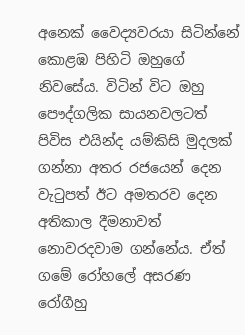අනෙක් වෛද්‍යවරයා සිටින්නේ කොළඹ පිහිටි ඔහුගේ නිවසේය. විටින් විට ඔහු පෞද්ගලික සායනවලටත් පිවිස එයින්ද යම්කිසි මුදලක් ගන්නා අතර රජයෙන් දෙන වැටුපත් ඊට අමතරව දෙන අතිකාල දීමනාවත් නොවරදවාම ගන්නේය. ඒත් ගමේ රෝහලේ අසරණ රෝගීහු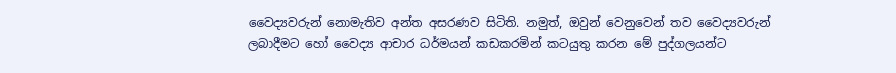වෛද්‍යවරුන් නොමැතිව අන්ත අසරණව සිටිති. නමුත්, ඔවුන් වෙනුවෙන් තව වෛද්‍යවරුන් ලබාදීමට හෝ වෛද්‍ය ආචාර ධර්මයන් කඩකරමින් කටයුතු කරන මේ පුද්ගලයන්ට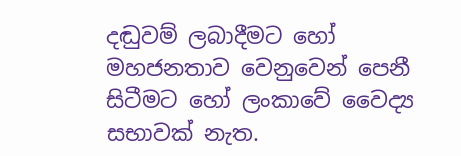දඬුවම් ලබාදීමට හෝ මහජනතාව වෙනුවෙන් පෙනී සිටීමට හෝ ලංකාවේ වෛද්‍ය සභාවක් නැත.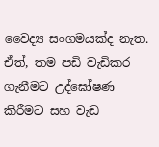වෛද්‍ය සංගමයක්ද නැත. ඒත්, තම පඩි වැඩිකර ගැනීමට උද්ඝෝෂණ කිරීමට සහ වැඩ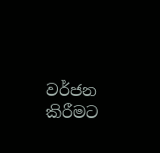වර්ජන කිරීමට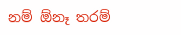නම් ඕනෑ තරම්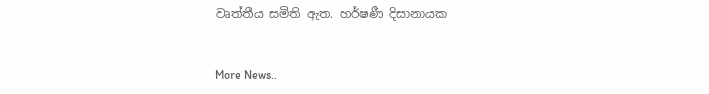වෘත්තීය සමිති ඇත. හර්ෂණී දිසානායක


More News..